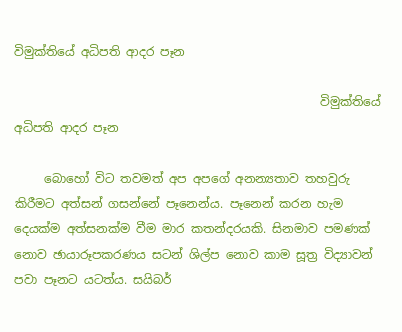විමුක්තියේ අධිපති ආදර පෑන

                                                   විමුක්තියේ අධිපති ආදර පෑන

     බොහෝ විට තවමත් අප අපගේ අනන්‍යතාව තහවුරු කිරීමට අත්සන් ගසන්නේ පෑනෙන්ය. පෑනෙන් කරන හැම දෙයක්ම අත්සනක්ම වීම මාර කතන්දරයකි. සිනමාව පමණක් නොව ඡායාරූපකරණය සටන් ශිල්ප නොව කාම සූත්‍ර විද්‍යාවන් පවා පෑනට යටත්ය. සයිබර්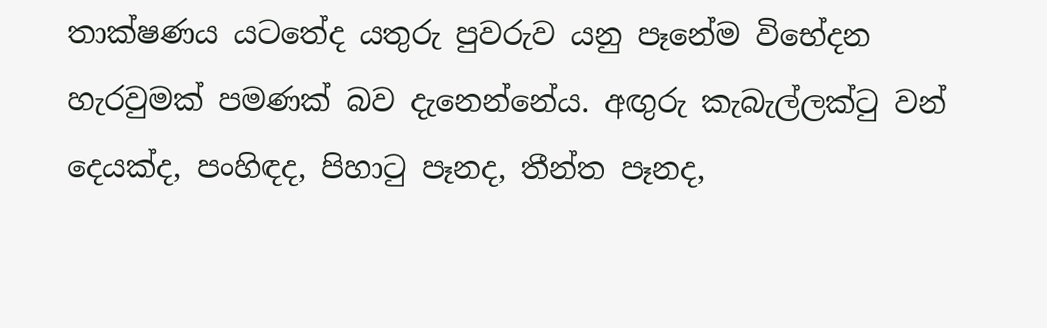තාක්ෂණය යටතේද යතුරු පුවරුව යනු පෑනේම විභේදන හැරවුමක් පමණක් බව දැනෙන්නේය. අඟුරු කැබැල්ලක්ටු වන් දෙයක්ද, පංහිඳද, පිහාටු පෑනද, තීන්ත පෑනද,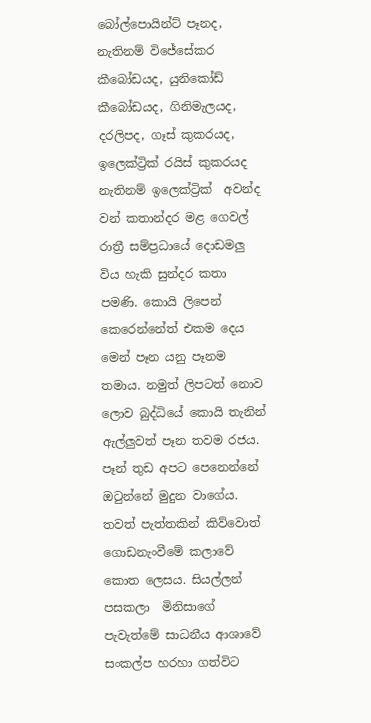බෝල්පොයින්ට් පෑනද, නැතිනම් විජේසේකර කීබෝඩයද, යුනිකෝඩ් කීබෝඩයද, ගිනිමැලයද, දරලිපද, ගෑස් කුකරයද, ඉලෙක්ට්‍රික් රයිස් කුකරයද නැතිනම් ඉලෙක්ට්‍රික්  අවන්ද  වන් කතාන්දර මළ ගෙවල් රාත්‍රී සම්ප්‍රධායේ දොඩමලු විය හැකි සුන්දර කතා පමණි. කොයි ලිපෙන් කෙරෙන්නේත් එකම දෙය මෙන් පෑන යනු පෑනම තමාය. නමුත් ලිපටත් නොව ලොව බුද්ධියේ කොයි තැනින් ඇල්ලුවත් පෑන තවම රජය. පෑන් තුඩ අපට පෙනෙන්නේ ඔටුන්නේ මුදුන වාගේය. තවත් පැත්තකින් කිව්වොත් ගොඩනැංවීමේ කලාවේ කොත ලෙසය. සියල්ලන් පසකලා  මිනිසාගේ පැවැත්මේ සාධනීය ආශාවේ සංකල්ප හරහා ගත්විට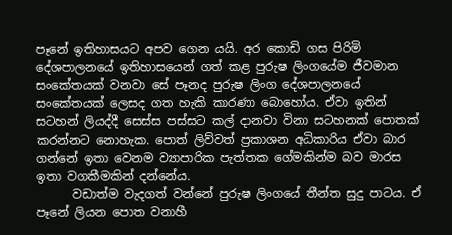පෑනේ ඉතිහාසයට අපව ගෙන යයි. අර කොඩි ගස පිරිමි දේශපාලනයේ ඉතිහාසයෙන් ගත් කළ පුරුෂ ලිංගයේම ජීවමාන සංකේතයක් වනවා සේ පෑනද පුරුෂ ලිංග දේශපාලනයේ සංකේතයක් ලෙසද ගත හැකි කාරණා බොහෝය. ඒවා ඉතින් සටහන් ලියද්දී සෙස්ස පස්සට කල් දානවා විනා සටහනක් පොතක් කරන්නට නොහැක. පොත් ලිව්වත් ප්‍රකාශන අධිකාරිය ඒවා බාර ගන්නේ ඉතා වෙනම ව්‍යාපාරික පැත්තක ගේමකින්ම බව මාරස ඉතා වගකීමකින් දන්නේය.
      වඩාත්ම වැදගත් වන්නේ පුරුෂ ලිංගයේ තීන්ත සුදු පාටය. ඒ පෑනේ ලියන පොත වනාහී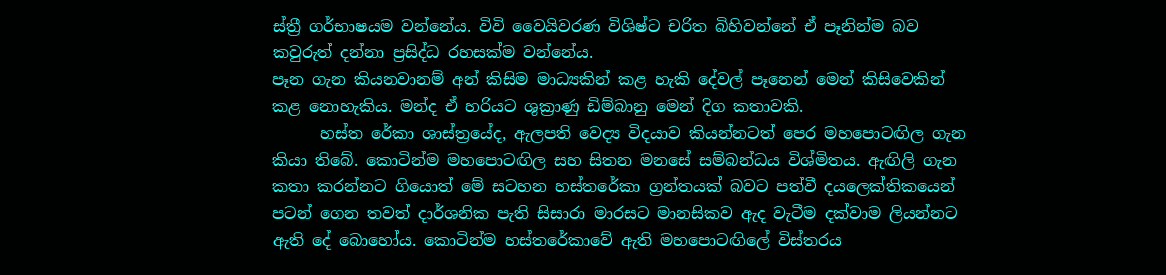ස්ත්‍රී ගර්භාෂයම වන්නේය. විවි වෛයිවරණ විශිෂ්ට චරිත බිහිවන්නේ ඒ පෑනින්ම බව කවුරුත් දන්නා ප්‍රසිද්ධ රහසක්ම වන්නේය.
පෑන ගැන කියනවානම් අන් කිසිම මාධ්‍යකින් කළ හැකි දේවල් පෑනෙන් මෙන් කිසිවෙකින් කළ නොහැකිය. මන්ද ඒ හරියට ශුක්‍රාණු ඩිම්බානු මෙන් දිග කතාවකි.
      හස්ත රේකා ශාස්ත්‍රයේද, ඇලපති වෙද්‍ය විදයාව කියන්නටත් පෙර මහපොටඟිල ගැන කියා තිබේ. කොටින්ම මහපොටඟිල සහ සිතන මනසේ සම්බන්ධය විශ්මිතය. ඇඟිලි ගැන කතා කරන්නට ගියොත් මේ සටහන හස්තරේකා ග්‍රන්තයක් බවට පත්වී දයලෙක්තිකයෙන් පටන් ගෙන තවත් දාර්ශනික පැති සිසාරා මාරසට මානසිකව ඇද වැටීම දක්වාම ලියන්නට ඇති දේ බොහෝය. කොටින්ම හස්තරේකාවේ ඇති මහපොටඟිලේ විස්තරය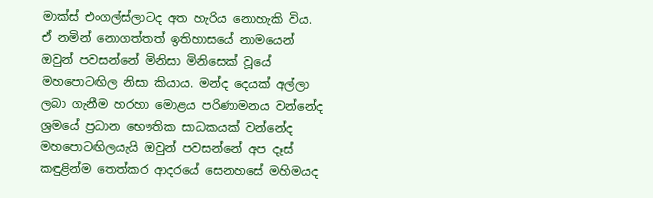මාක්ස් එංගල්ස්ලාටද අත හැරිය නොහැකි විය. ඒ නමින් නොගත්තත් ඉතිහාසයේ නාමයෙන් ඔවුන් පවසන්නේ මිනිසා මිනිසෙක් වූයේ මහපොටඟිල නිසා කියාය. මන්ද දෙයක් අල්ලා ලබා ගැනීම හරහා මොළය පරිණාමනය වන්නේද ශ්‍රමයේ ප්‍රධාන භෞතික සාධකයක් වන්නේද මහපොටඟිලයැයි ඔවුන් පවසන්නේ අප දෑස් කඳුළින්ම තෙත්කර ආදරයේ සෙනහසේ මහිමයද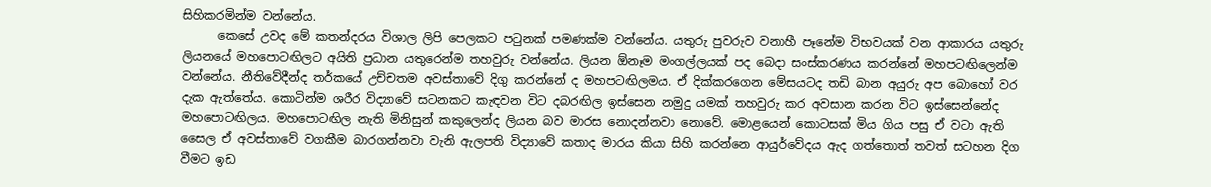සිහිකරමින්ම වන්නේය.
      කෙසේ උවද මේ කතන්දරය විශාල ලිපි පෙලකට පටුනක් පමණක්ම වන්නේය. යතුරු පුවරුව වනාහී පෑනේම විභවයක් වන ආකාරය යතුරු ලියනයේ මහපොටඟිලට අයිති ප්‍රධාන යතුරෙන්ම තහවුරු වන්නේය. ලියන ඕනෑම මංගල්ලයක් පද බෙදා සංස්කරණය කරන්නේ මහපටඟිලෙන්ම වන්නේය. නීතිවේදීන්ද තර්කයේ උච්චතම අවස්තාවේ දිගු කරන්නේ ද මහපටඟිලමය. ඒ දික්කරගෙන මේසයටද තඩි බාන අයුරු අප බොහෝ වර දැක ඇත්තේය. කොටින්ම ශරීර විද්‍යාවේ සටනකට කැඳවන විට දබරඟිල ඉස්සෙන නමුදු යමක් තහවුරු කර අවසාන කරන විට ඉස්සෙන්නේද මහපොටඟිලය. මහපොටඟිල නැති මිනිසුන් කකුලෙන්ද ලියන බව මාරස නොදන්නවා නොවේ. මොළයෙන් කොටසක් මිය ගිය පසු ඒ වටා ඇති සෛල ඒ අවස්තාවේ වගකීම බාරගන්නවා වැනි ඇලපති විද්‍යාවේ කතාද මාරය කියා සිහි කරන්නෙ ආයුර්වේදය ඇද ගත්තොත් තවත් සටහන දිග වීමට ඉඩ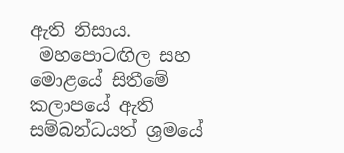ඇති නිසාය.
 මහපොටඟිල සහ මොළයේ සිතීමේ කලාපයේ ඇති සම්බන්ධයත් ශ්‍රමයේ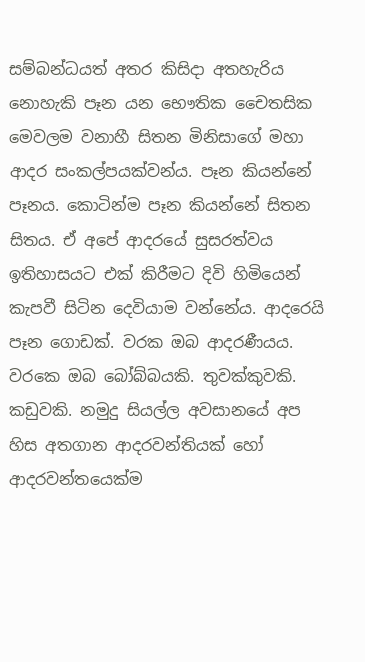සම්බන්ධයත් අතර කිසිදා අතහැරිය නොහැකි පෑන යන භෞතික චෛතසික මෙවලම වනාහී සිතන මිනිසාගේ මහා ආදර සංකල්පයක්වන්ය. පෑන කියන්නේ පෑනය. කොටින්ම පෑන කියන්නේ සිතන සිතය. ඒ අපේ ආදරයේ සුසරත්වය ඉතිහාසයට එක් කිරීමට දිවි හිමියෙන් කැපවී සිටින දෙවියාම වන්නේය. ආදරෙයි පෑන ගොඩක්. වරක ඔබ ආදරණීයය. වරකෙ ඔබ බෝබ්බයකි. තුවක්කුවකි. කඩුවකි. නමුදු සියල්ල අවසානයේ අප හිස අතගාන ආදරවන්තියක් හෝ ආදරවන්තයෙක්ම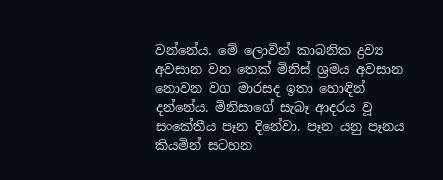වන්නේය. මේ ලොවින් කාබනික ද්‍රව්‍ය අවසාන වන තෙක් මිනිස් ශ්‍රමය අවසාන නොවන වග මාරසද ඉතා හොඳින් දන්නේය. මිනිසාගේ සැබෑ ආදරය වූ සංකේතීය පෑන දිනේවා. පෑන යනු පෑනය කියමින් සටහන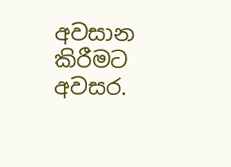අවසාන කිරීමට අවසර.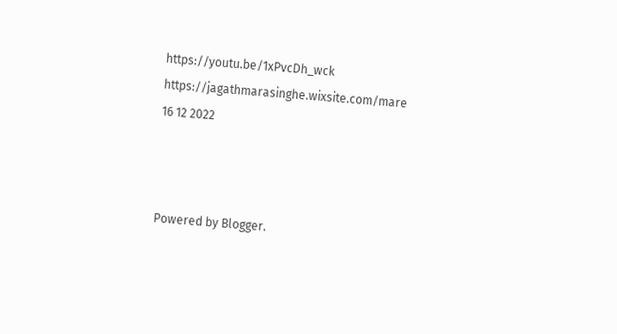https://youtu.be/1xPvcDh_wck
https://jagathmarasinghe.wixsite.com/mare
16 12 2022



Powered by Blogger.